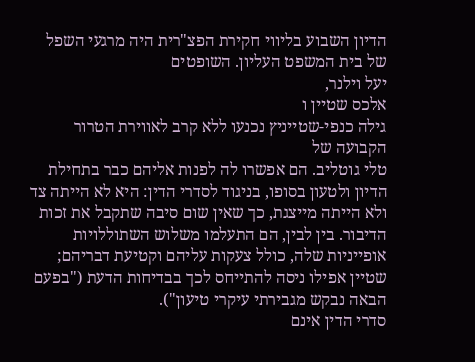הדיון השבוע בליווי חקירת הפצ"רית היה מרגעי השפל של בית המשפט העליון. השופטים
יעל וילנר,
אלכס שטיין ו
גילה כנפי-שטייניץ נכנעו ללא קרב לאווירת הטרור הקבועה של
טלי גוטליב. הם אפשרו לה לפנות אליהם כבר בתחילת הדיון ולטעון בסופו, בניגוד לסדרי הדין: היא לא הייתה צד ולא הייתה מייצגת, כך שאין שום סיבה שתקבל את זכות הדיבור. בין לבין, הם התעלמו משלוש השתוללויות אופייניות שלה, כולל צעקות עליהם וקטיעת דבריהם; שטיין אפילו ניסה להתייחס לכך בבדיחות הדעת ("בפעם הבאה נבקש מגבירתי עיקרי טיעון").
סדרי הדין אינם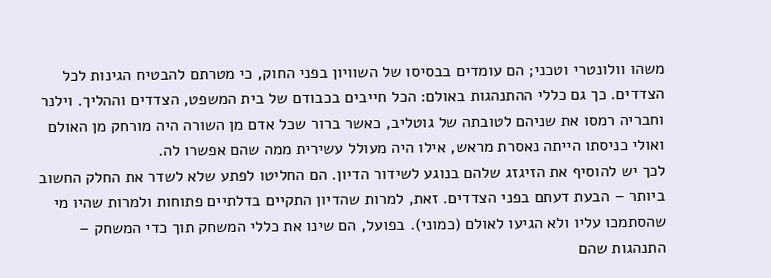משהו וולונטרי וטכני; הם עומדים בבסיסו של השוויון בפני החוק, כי מטרתם להבטיח הגינות לכל הצדדים. כך גם כללי ההתנהגות באולם: הכל חייבים בכבודם של בית המשפט, הצדדים וההליך. וילנר וחבריה רמסו את שניהם לטובתה של גוטליב, כאשר ברור שכל אדם מן השורה היה מורחק מן האולם ואולי כניסתו הייתה נאסרת מראש, אילו היה מעולל עשירית ממה שהם אפשרו לה.
לכך יש להוסיף את הזיגזג שלהם בנוגע לשידור הדיון. הם החליטו לפתע שלא לשדר את החלק החשוב ביותר – הבעת דעתם בפני הצדדים. זאת, למרות שהדיון התקיים בדלתיים פתוחות ולמרות שהיו מי שהסתמכו עליו ולא הגיעו לאולם (כמוני). בפועל, הם שינו את כללי המשחק תוך כדי המשחק – התנהגות שהם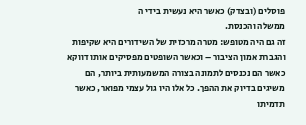פוסלים (ובצדק) כאשר היא נעשית בידי ה
ממשלה והכנסת.
זה גם היה מטופש: מטרה מרכזית של השידורים היא שקיפות והגברת אמון הציבור – וכאשר השופטים מפסיקים אותו דווקא כאשר הם נכנסים לתמונה בצורה המשמעותית ביותר, הם משיגים בדיוק את ההפך. כל אלו היו גול עצמי מפואר, כאשר תדמיתו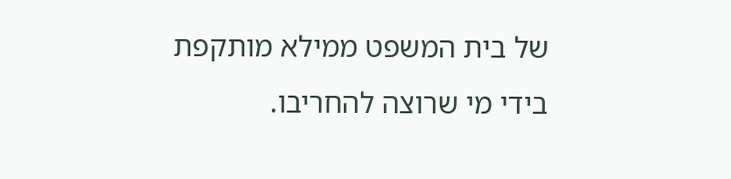של בית המשפט ממילא מותקפת בידי מי שרוצה להחריבו.